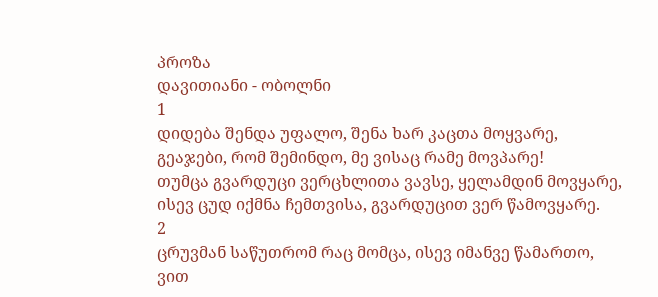პროზა
დავითიანი - ობოლნი
1
დიდება შენდა უფალო, შენა ხარ კაცთა მოყვარე,
გეაჯები, რომ შემინდო, მე ვისაც რამე მოვპარე!
თუმცა გვარდუცი ვერცხლითა ვავსე, ყელამდინ მოვყარე,
ისევ ცუდ იქმნა ჩემთვისა, გვარდუცით ვერ წამოვყარე.
2
ცრუვმან საწუთრომ რაც მომცა, ისევ იმანვე წამართო,
ვით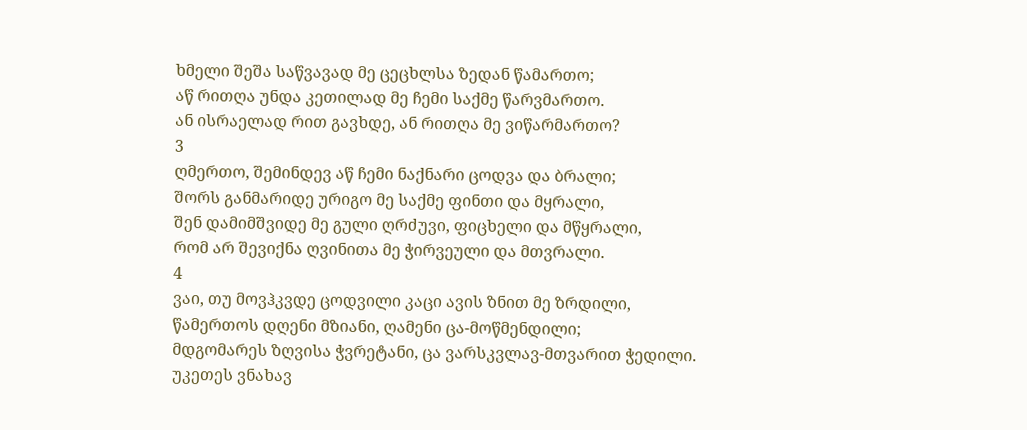ხმელი შეშა საწვავად მე ცეცხლსა ზედან წამართო;
აწ რითღა უნდა კეთილად მე ჩემი საქმე წარვმართო.
ან ისრაელად რით გავხდე, ან რითღა მე ვიწარმართო?
3
ღმერთო, შემინდევ აწ ჩემი ნაქნარი ცოდვა და ბრალი;
შორს განმარიდე ურიგო მე საქმე ფინთი და მყრალი,
შენ დამიმშვიდე მე გული ღრძუვი, ფიცხელი და მწყრალი,
რომ არ შევიქნა ღვინითა მე ჭირვეული და მთვრალი.
4
ვაი, თუ მოვჰკვდე ცოდვილი კაცი ავის ზნით მე ზრდილი,
წამერთოს დღენი მზიანი, ღამენი ცა-მოწმენდილი;
მდგომარეს ზღვისა ჭვრეტანი, ცა ვარსკვლავ-მთვარით ჭედილი.
უკეთეს ვნახავ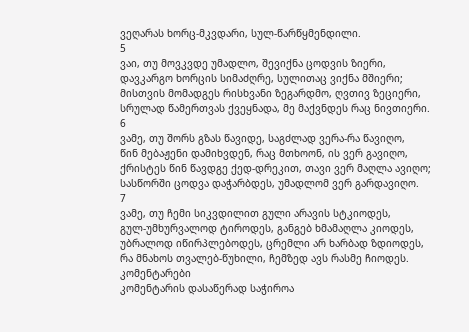ვეღარას ხორც-მკვდარი, სულ-წარწყმენდილი.
5
ვაი, თუ მოვკვდე უმადლო, შევიქნა ცოდვის ზიერი,
დავკარგო ხორცის სიმაძღრე, სულითაც ვიქნა მშიერი;
მისთვის მომადგეს რისხვანი ზეგარდმო, ღვთივ ზეციერი,
სრულად წამერთვას ქვეყნადა, მე მაქვნდეს რაც ნივთიერი.
6
ვამე, თუ შორს გზას წავიდე, საგძლად ვერა-რა წავიღო,
წინ მებაჟენი დამიხვდენ, რაც მთხოონ, ის ვერ გავიღო,
ქრისტეს წინ წავდგე ქედ-დრეკით, თავი ვერ მაღლა ავიღო;
სასწორში ცოდვა დაჭარბდეს, უმადლომ ვერ გარდავიღო.
7
ვამე, თუ ჩემი სიკვდილით გული არავის სტკიოდეს,
გულ-უმხურვალოდ ტიროდეს, განგებ ხმამაღლა კიოდეს,
უბრალოდ იწირპლებოდეს, ცრემლი არ ხარბად ზდიოდეს,
რა მნახოს თვალებ-წუხილი, ჩემზედ ავს რასმე ჩიოდეს.
კომენტარები
კომენტარის დასაწერად საჭიროა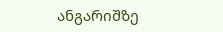ანგარიშზე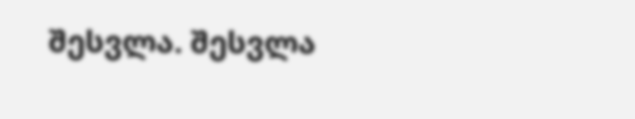შესვლა. შესვლა